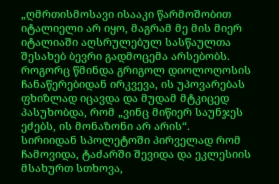„ღმრთისმოსავი ისააკი წარმოშობით იტალიელი არ იყო, მაგრამ მე მის მიერ იტალიაში აღსრულებულ სასწაულთა შესახებ ბევრი გადმოცემა არსებობს.
როგორც წმინდა გრიგოლ დიოლოღოსის ჩანაწერებიდან ირკვევა, ის უპოვარებას ფხიზლად იცავდა და მუდამ მტკიცედ პასუხობდა, რომ „ვინც მიწიერ საუნჯეს ეძებს, ის მონაზონი არ არის“.
სირიიდან სპოლეტოში პირველად რომ ჩამოვიდა, ტაძარში შევიდა და ეკლესიის მსახურთ სთხოვა,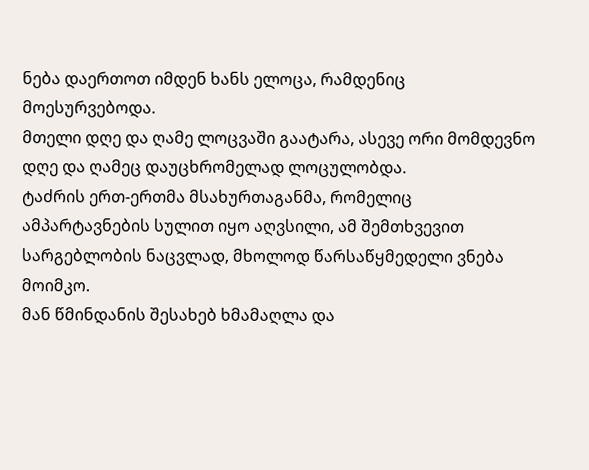ნება დაერთოთ იმდენ ხანს ელოცა, რამდენიც მოესურვებოდა.
მთელი დღე და ღამე ლოცვაში გაატარა, ასევე ორი მომდევნო დღე და ღამეც დაუცხრომელად ლოცულობდა.
ტაძრის ერთ-ერთმა მსახურთაგანმა, რომელიც ამპარტავნების სულით იყო აღვსილი, ამ შემთხვევით სარგებლობის ნაცვლად, მხოლოდ წარსაწყმედელი ვნება მოიმკო.
მან წმინდანის შესახებ ხმამაღლა და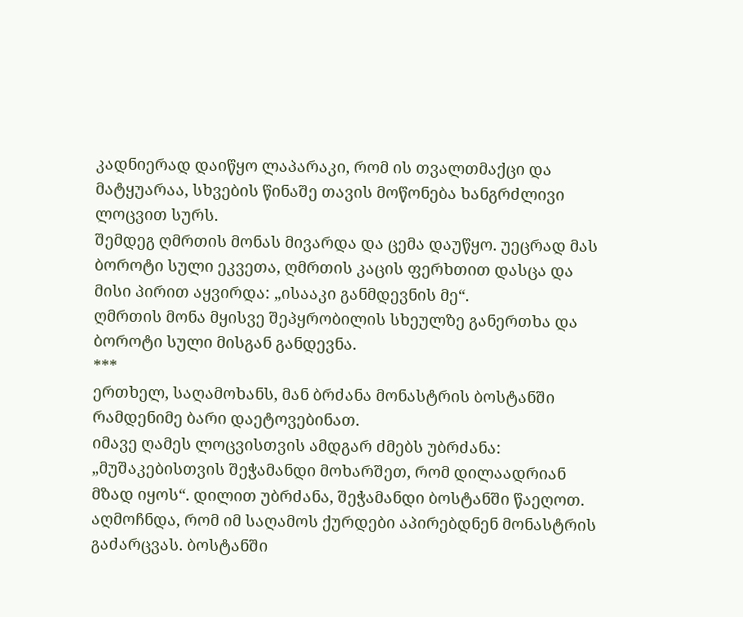კადნიერად დაიწყო ლაპარაკი, რომ ის თვალთმაქცი და მატყუარაა, სხვების წინაშე თავის მოწონება ხანგრძლივი ლოცვით სურს.
შემდეგ ღმრთის მონას მივარდა და ცემა დაუწყო. უეცრად მას ბოროტი სული ეკვეთა, ღმრთის კაცის ფერხთით დასცა და მისი პირით აყვირდა: „ისააკი განმდევნის მე“.
ღმრთის მონა მყისვე შეპყრობილის სხეულზე განერთხა და ბოროტი სული მისგან განდევნა.
***
ერთხელ, საღამოხანს, მან ბრძანა მონასტრის ბოსტანში რამდენიმე ბარი დაეტოვებინათ.
იმავე ღამეს ლოცვისთვის ამდგარ ძმებს უბრძანა: „მუშაკებისთვის შეჭამანდი მოხარშეთ, რომ დილაადრიან მზად იყოს“. დილით უბრძანა, შეჭამანდი ბოსტანში წაეღოთ.
აღმოჩნდა, რომ იმ საღამოს ქურდები აპირებდნენ მონასტრის გაძარცვას. ბოსტანში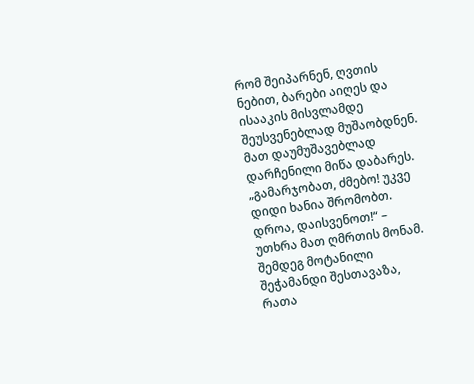რომ შეიპარნენ, ღვთის ნებით, ბარები აიღეს და ისააკის მისვლამდე შეუსვენებლად მუშაობდნენ.
მათ დაუმუშავებლად დარჩენილი მიწა დაბარეს. „გამარჯობათ, ძმებო! უკვე დიდი ხანია შრომობთ. დროა, დაისვენოთ!“ – უთხრა მათ ღმრთის მონამ.
შემდეგ მოტანილი შეჭამანდი შესთავაზა, რათა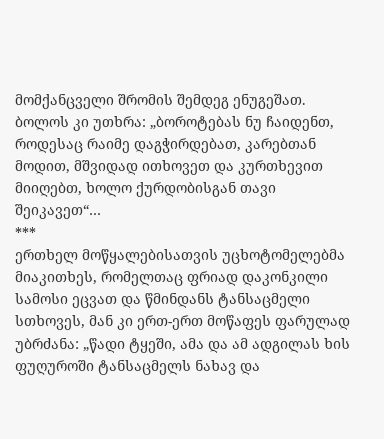მომქანცველი შრომის შემდეგ ენუგეშათ.
ბოლოს კი უთხრა: „ბოროტებას ნუ ჩაიდენთ, როდესაც რაიმე დაგჭირდებათ, კარებთან მოდით, მშვიდად ითხოვეთ და კურთხევით მიიღებთ, ხოლო ქურდობისგან თავი შეიკავეთ“…
***
ერთხელ მოწყალებისათვის უცხოტომელებმა მიაკითხეს, რომელთაც ფრიად დაკონკილი სამოსი ეცვათ და წმინდანს ტანსაცმელი სთხოვეს, მან კი ერთ-ერთ მოწაფეს ფარულად უბრძანა: „წადი ტყეში, ამა და ამ ადგილას ხის ფუღუროში ტანსაცმელს ნახავ და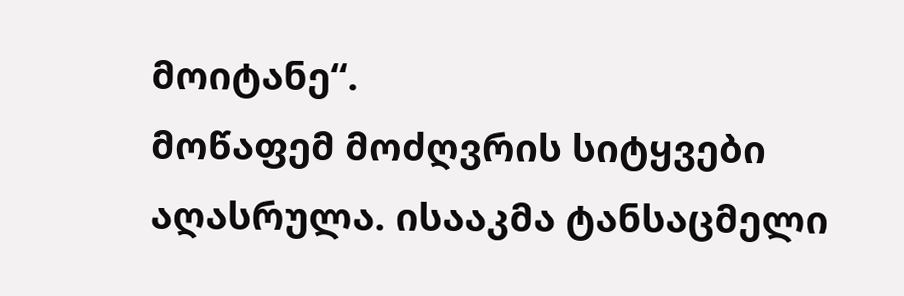მოიტანე“.
მოწაფემ მოძღვრის სიტყვები აღასრულა. ისააკმა ტანსაცმელი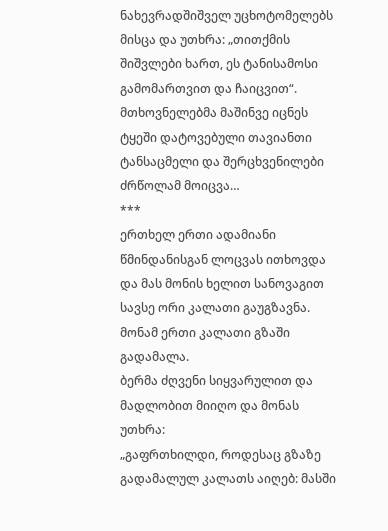ნახევრადშიშველ უცხოტომელებს მისცა და უთხრა: „თითქმის შიშვლები ხართ, ეს ტანისამოსი გამომართვით და ჩაიცვით“.
მთხოვნელებმა მაშინვე იცნეს ტყეში დატოვებული თავიანთი ტანსაცმელი და შერცხვენილები ძრწოლამ მოიცვა…
***
ერთხელ ერთი ადამიანი წმინდანისგან ლოცვას ითხოვდა და მას მონის ხელით სანოვაგით სავსე ორი კალათი გაუგზავნა. მონამ ერთი კალათი გზაში გადამალა.
ბერმა ძღვენი სიყვარულით და მადლობით მიიღო და მონას უთხრა:
„გაფრთხილდი, როდესაც გზაზე გადამალულ კალათს აიღებ: მასში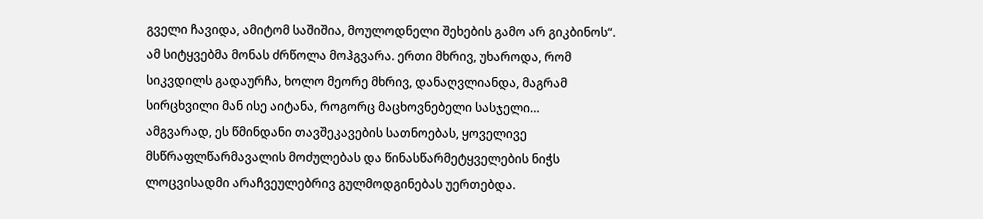გველი ჩავიდა, ამიტომ საშიშია, მოულოდნელი შეხების გამო არ გიკბინოს“.
ამ სიტყვებმა მონას ძრწოლა მოჰგვარა. ერთი მხრივ, უხაროდა, რომ სიკვდილს გადაურჩა, ხოლო მეორე მხრივ, დანაღვლიანდა, მაგრამ სირცხვილი მან ისე აიტანა, როგორც მაცხოვნებელი სასჯელი…
ამგვარად, ეს წმინდანი თავშეკავების სათნოებას, ყოველივე მსწრაფლწარმავალის მოძულებას და წინასწარმეტყველების ნიჭს ლოცვისადმი არაჩვეულებრივ გულმოდგინებას უერთებდა.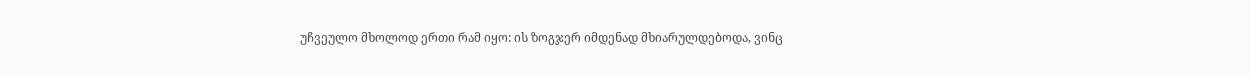უჩვეულო მხოლოდ ერთი რამ იყო: ის ზოგჯერ იმდენად მხიარულდებოდა, ვინც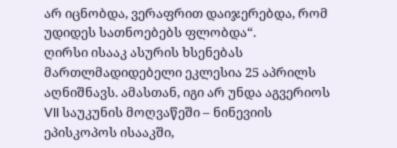არ იცნობდა, ვერაფრით დაიჯერებდა, რომ უდიდეს სათნოებებს ფლობდა“.
ღირსი ისააკ ასურის ხსენებას მართლმადიდებელი ეკლესია 25 აპრილს აღნიშნავს. ამასთან, იგი არ უნდა აგვერიოს VII საუკუნის მოღვაწეში – ნინევიის ეპისკოპოს ისააკში,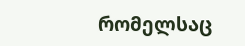რომელსაც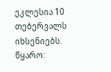ეკლესია 10 თებერვალს იხსენიებს.
წყარო: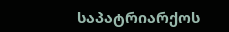საპატრიარქოს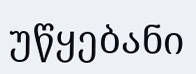უწყებანი